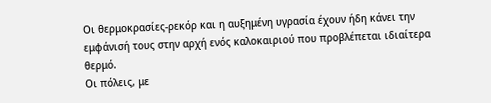Οι θερμοκρασίες-ρεκόρ και η αυξημένη υγρασία έχουν ήδη κάνει την εμφάνισή τους στην αρχή ενός καλοκαιριού που προβλέπεται ιδιαίτερα θερμό.
Οι πόλεις, με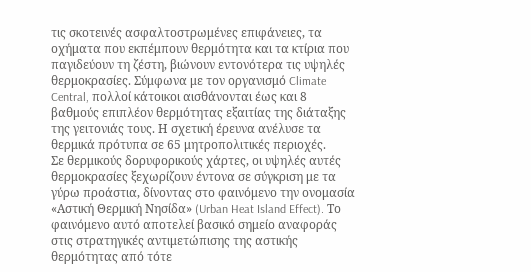τις σκοτεινές ασφαλτοστρωμένες επιφάνειες, τα οχήματα που εκπέμπουν θερμότητα και τα κτίρια που παγιδεύουν τη ζέστη, βιώνουν εντονότερα τις υψηλές θερμοκρασίες. Σύμφωνα με τον οργανισμό Climate Central, πολλοί κάτοικοι αισθάνονται έως και 8 βαθμούς επιπλέον θερμότητας εξαιτίας της διάταξης της γειτονιάς τους. Η σχετική έρευνα ανέλυσε τα θερμικά πρότυπα σε 65 μητροπολιτικές περιοχές.
Σε θερμικούς δορυφορικούς χάρτες, οι υψηλές αυτές θερμοκρασίες ξεχωρίζουν έντονα σε σύγκριση με τα γύρω προάστια, δίνοντας στο φαινόμενο την ονομασία «Αστική Θερμική Νησίδα» (Urban Heat Island Effect). Το φαινόμενο αυτό αποτελεί βασικό σημείο αναφοράς στις στρατηγικές αντιμετώπισης της αστικής θερμότητας από τότε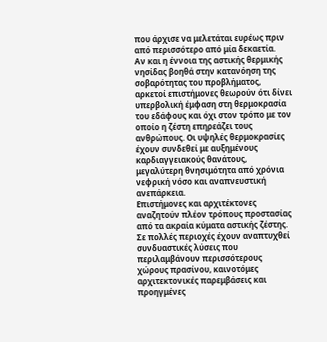που άρχισε να μελετάται ευρέως πριν από περισσότερο από μία δεκαετία.
Αν και η έννοια της αστικής θερμικής νησίδας βοηθά στην κατανόηση της σοβαρότητας του προβλήματος, αρκετοί επιστήμονες θεωρούν ότι δίνει υπερβολική έμφαση στη θερμοκρασία του εδάφους και όχι στον τρόπο με τον οποίο η ζέστη επηρεάζει τους ανθρώπους. Οι υψηλές θερμοκρασίες έχουν συνδεθεί με αυξημένους καρδιαγγειακούς θανάτους, μεγαλύτερη θνησιμότητα από χρόνια νεφρική νόσο και αναπνευστική ανεπάρκεια.
Επιστήμονες και αρχιτέκτονες αναζητούν πλέον τρόπους προστασίας από τα ακραία κύματα αστικής ζέστης. Σε πολλές περιοχές έχουν αναπτυχθεί συνδυαστικές λύσεις που περιλαμβάνουν περισσότερους χώρους πρασίνου, καινοτόμες αρχιτεκτονικές παρεμβάσεις και προηγμένες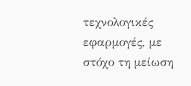τεχνολογικές εφαρμογές, με στόχο τη μείωση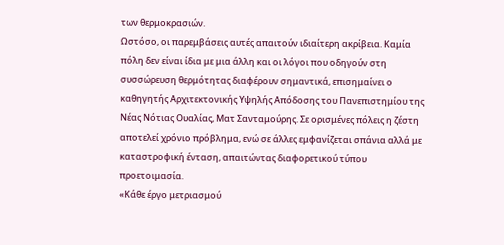των θερμοκρασιών.
Ωστόσο, οι παρεμβάσεις αυτές απαιτούν ιδιαίτερη ακρίβεια. Καμία πόλη δεν είναι ίδια με μια άλλη και οι λόγοι που οδηγούν στη συσσώρευση θερμότητας διαφέρουν σημαντικά, επισημαίνει ο καθηγητής Αρχιτεκτονικής Υψηλής Απόδοσης του Πανεπιστημίου της Νέας Νότιας Ουαλίας, Ματ Σανταμούρης. Σε ορισμένες πόλεις η ζέστη αποτελεί χρόνιο πρόβλημα, ενώ σε άλλες εμφανίζεται σπάνια αλλά με καταστροφική ένταση, απαιτώντας διαφορετικού τύπου προετοιμασία.
«Κάθε έργο μετριασμού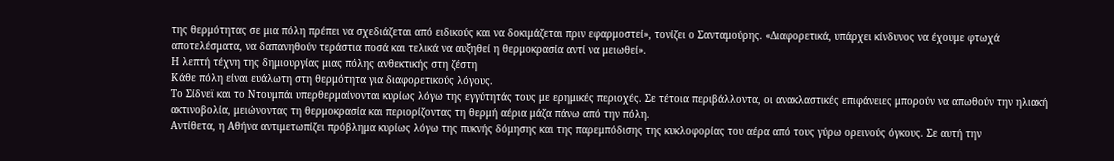της θερμότητας σε μια πόλη πρέπει να σχεδιάζεται από ειδικούς και να δοκιμάζεται πριν εφαρμοστεί», τονίζει ο Σανταμούρης. «Διαφορετικά, υπάρχει κίνδυνος να έχουμε φτωχά αποτελέσματα, να δαπανηθούν τεράστια ποσά και τελικά να αυξηθεί η θερμοκρασία αντί να μειωθεί».
Η λεπτή τέχνη της δημιουργίας μιας πόλης ανθεκτικής στη ζέστη
Κάθε πόλη είναι ευάλωτη στη θερμότητα για διαφορετικούς λόγους.
Το Σίδνεϊ και το Ντουμπάι υπερθερμαίνονται κυρίως λόγω της εγγύτητάς τους με ερημικές περιοχές. Σε τέτοια περιβάλλοντα, οι ανακλαστικές επιφάνειες μπορούν να απωθούν την ηλιακή ακτινοβολία, μειώνοντας τη θερμοκρασία και περιορίζοντας τη θερμή αέρια μάζα πάνω από την πόλη.
Αντίθετα, η Αθήνα αντιμετωπίζει πρόβλημα κυρίως λόγω της πυκνής δόμησης και της παρεμπόδισης της κυκλοφορίας του αέρα από τους γύρω ορεινούς όγκους. Σε αυτή την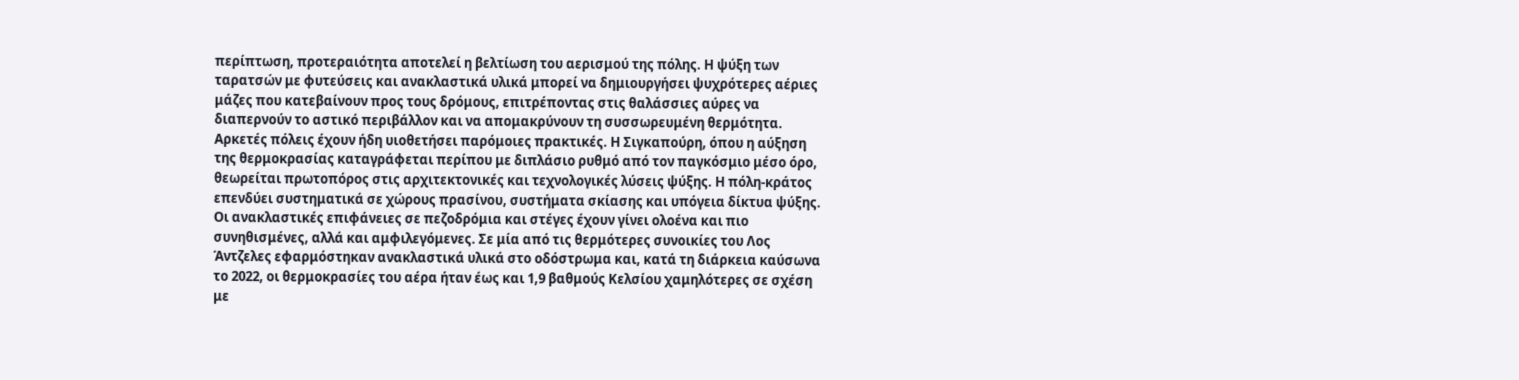περίπτωση, προτεραιότητα αποτελεί η βελτίωση του αερισμού της πόλης. Η ψύξη των ταρατσών με φυτεύσεις και ανακλαστικά υλικά μπορεί να δημιουργήσει ψυχρότερες αέριες μάζες που κατεβαίνουν προς τους δρόμους, επιτρέποντας στις θαλάσσιες αύρες να διαπερνούν το αστικό περιβάλλον και να απομακρύνουν τη συσσωρευμένη θερμότητα.
Αρκετές πόλεις έχουν ήδη υιοθετήσει παρόμοιες πρακτικές. Η Σιγκαπούρη, όπου η αύξηση της θερμοκρασίας καταγράφεται περίπου με διπλάσιο ρυθμό από τον παγκόσμιο μέσο όρο, θεωρείται πρωτοπόρος στις αρχιτεκτονικές και τεχνολογικές λύσεις ψύξης. Η πόλη-κράτος επενδύει συστηματικά σε χώρους πρασίνου, συστήματα σκίασης και υπόγεια δίκτυα ψύξης.
Οι ανακλαστικές επιφάνειες σε πεζοδρόμια και στέγες έχουν γίνει ολοένα και πιο συνηθισμένες, αλλά και αμφιλεγόμενες. Σε μία από τις θερμότερες συνοικίες του Λος Άντζελες εφαρμόστηκαν ανακλαστικά υλικά στο οδόστρωμα και, κατά τη διάρκεια καύσωνα το 2022, οι θερμοκρασίες του αέρα ήταν έως και 1,9 βαθμούς Κελσίου χαμηλότερες σε σχέση με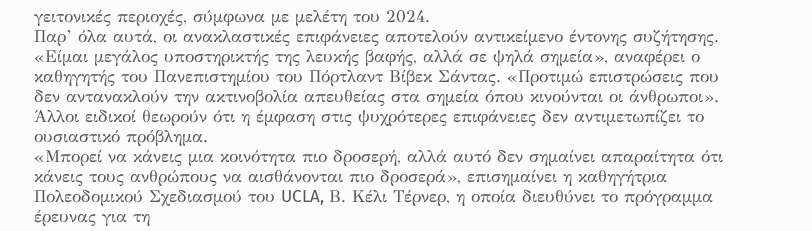γειτονικές περιοχές, σύμφωνα με μελέτη του 2024.
Παρ’ όλα αυτά, οι ανακλαστικές επιφάνειες αποτελούν αντικείμενο έντονης συζήτησης.
«Είμαι μεγάλος υποστηρικτής της λευκής βαφής, αλλά σε ψηλά σημεία», αναφέρει ο καθηγητής του Πανεπιστημίου του Πόρτλαντ Βίβεκ Σάντας. «Προτιμώ επιστρώσεις που δεν αντανακλούν την ακτινοβολία απευθείας στα σημεία όπου κινούνται οι άνθρωποι».
Άλλοι ειδικοί θεωρούν ότι η έμφαση στις ψυχρότερες επιφάνειες δεν αντιμετωπίζει το ουσιαστικό πρόβλημα.
«Μπορεί να κάνεις μια κοινότητα πιο δροσερή, αλλά αυτό δεν σημαίνει απαραίτητα ότι κάνεις τους ανθρώπους να αισθάνονται πιο δροσερά», επισημαίνει η καθηγήτρια Πολεοδομικού Σχεδιασμού του UCLA, Β. Κέλι Τέρνερ, η οποία διευθύνει το πρόγραμμα έρευνας για τη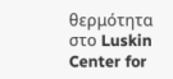θερμότητα στο Luskin Center for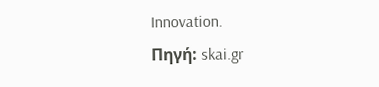Innovation.
Πηγή: skai.gr